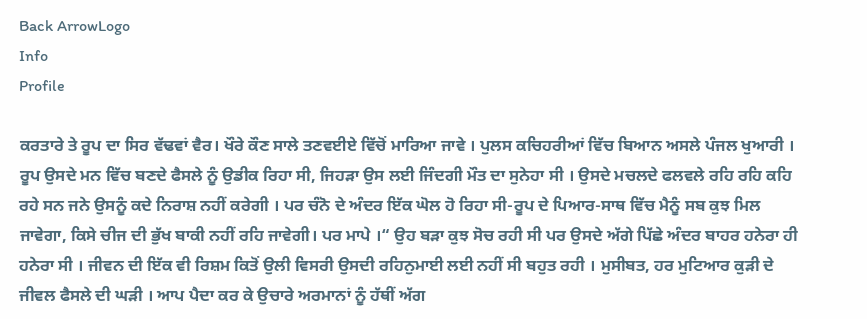Back ArrowLogo
Info
Profile

ਕਰਤਾਰੇ ਤੇ ਰੂਪ ਦਾ ਸਿਰ ਵੱਢਵਾਂ ਵੈਰ। ਖੌਰੇ ਕੌਣ ਸਾਲੇ ਤਣਵਈਏ ਵਿੱਚੋਂ ਮਾਰਿਆ ਜਾਵੇ । ਪੁਲਸ ਕਚਿਹਰੀਆਂ ਵਿੱਚ ਬਿਆਨ ਅਸਲੇ ਪੰਜਲ ਖੁਆਰੀ । ਰੂਪ ਉਸਦੇ ਮਨ ਵਿੱਚ ਬਣਦੇ ਫੈਸਲੇ ਨੂੰ ਉਡੀਕ ਰਿਹਾ ਸੀ, ਜਿਹੜਾ ਉਸ ਲਈ ਜਿੰਦਗੀ ਮੌਤ ਦਾ ਸੁਨੇਹਾ ਸੀ । ਉਸਦੇ ਮਚਲਦੇ ਫਲਵਲੇ ਰਹਿ ਰਹਿ ਕਹਿ ਰਹੇ ਸਨ ਜਨੇ ਉਸਨੂੰ ਕਦੇ ਨਿਰਾਸ਼ ਨਹੀਂ ਕਰੇਗੀ । ਪਰ ਚੰਨੋ ਦੇ ਅੰਦਰ ਇੱਕ ਘੋਲ ਹੋ ਰਿਹਾ ਸੀ-ਰੂਪ ਦੇ ਪਿਆਰ-ਸਾਥ ਵਿੱਚ ਮੈਨੂੰ ਸਬ ਕੁਝ ਮਿਲ ਜਾਵੇਗਾ, ਕਿਸੇ ਚੀਜ ਦੀ ਭੁੱਖ ਬਾਕੀ ਨਹੀਂ ਰਹਿ ਜਾਵੇਗੀ। ਪਰ ਮਾਪੇ ।“ ਉਹ ਬੜਾ ਕੁਝ ਸੋਚ ਰਹੀ ਸੀ ਪਰ ਉਸਦੇ ਅੱਗੇ ਪਿੱਛੇ ਅੰਦਰ ਬਾਹਰ ਹਨੇਰਾ ਹੀ ਹਨੇਰਾ ਸੀ । ਜੀਵਨ ਦੀ ਇੱਕ ਵੀ ਰਿਸ਼ਮ ਕਿਤੋਂ ਉਲੀ ਵਿਸਰੀ ਉਸਦੀ ਰਹਿਨੁਮਾਈ ਲਈ ਨਹੀਂ ਸੀ ਬਹੁਤ ਰਹੀ । ਮੁਸੀਬਤ, ਹਰ ਮੁਟਿਆਰ ਕੁੜੀ ਦੇ ਜੀਵਲ ਫੈਸਲੇ ਦੀ ਘੜੀ । ਆਪ ਪੈਦਾ ਕਰ ਕੇ ਉਚਾਰੇ ਅਰਮਾਨਾਂ ਨੂੰ ਹੱਥੀਂ ਅੱਗ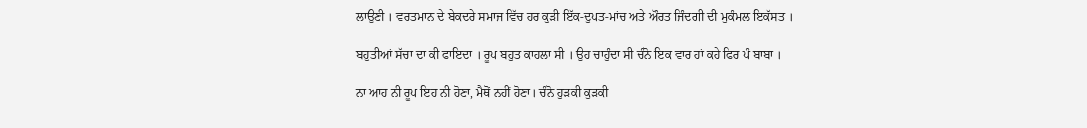ਲਾਉਣੀ । ਵਰਤਮਾਨ ਦੇ ਬੇਕਦਰੇ ਸਮਾਜ ਵਿੱਚ ਹਰ ਕੁੜੀ ਇੱਕ-ਦੁਪਤ-ਮਾਂਚ ਅਤੇ ਔਰਤ ਜਿੰਦਗੀ ਦੀ ਮੁਕੰਮਲ ਇਕੱਸਤ ।

ਬਹੁਤੀਆਂ ਸੱਚਾ ਦਾ ਕੀ ਫਾਇਦਾ । ਰੂਪ ਬਹੁਤ ਕਾਹਲਾ ਸੀ । ਉਹ ਚਾਹੁੰਦਾ ਸੀ ਚੰਨੋ ਇਕ ਵਾਰ ਹਾਂ ਕਹੇ ਫਿਰ ਪੰ ਬਾਬਾ ।

ਨਾ ਆਹ ਨੀ ਰੂਪ ਇਹ ਨੀ ਹੋਣਾ, ਮੈਥੋਂ ਨਹੀਂ ਹੋਣਾ। ਚੰਨੋ ਹੁੜਕੀ ਕੁੜਕੀ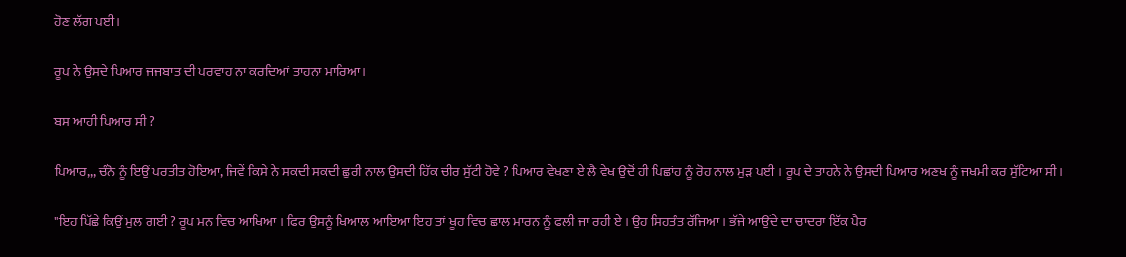ਹੋਣ ਲੱਗ ਪਈ।

ਰੂਪ ਨੇ ਉਸਦੇ ਪਿਆਰ ਜਜਬਾਤ ਦੀ ਪਰਵਾਹ ਨਾ ਕਰਦਿਆਂ ਤਾਹਨਾ ਮਾਰਿਆ।

ਬਸ ਆਹੀ ਪਿਆਰ ਸੀ ?

ਪਿਆਰ,,, ਚੰਨੋ ਨੂੰ ਇਉਂ ਪਰਤੀਤ ਹੋਇਆ, ਜਿਵੇਂ ਕਿਸੇ ਨੇ ਸਕਦੀ ਸਕਦੀ ਛੁਰੀ ਨਾਲ ਉਸਦੀ ਹਿੱਕ ਚੀਰ ਸੁੱਟੀ ਹੋਵੇ ? ਪਿਆਰ ਵੇਖਣਾ ਏ ਲੈ ਵੇਖ ਉਦੋਂ ਹੀ ਪਿਛਾਂਹ ਨੂੰ ਰੋਹ ਨਾਲ ਮੁੜ ਪਈ । ਰੂਪ ਦੇ ਤਾਹਨੇ ਨੇ ਉਸਦੀ ਪਿਆਰ ਅਣਖ ਨੂੰ ਜਖਮੀ ਕਰ ਸੁੱਟਿਆ ਸੀ।

"ਇਹ ਪਿੱਛੇ ਕਿਉਂ ਮੁਲ ਗਈ ? ਰੂਪ ਮਨ ਵਿਚ ਆਖਿਆ । ਫਿਰ ਉਸਨੂੰ ਖਿਆਲ ਆਇਆ ਇਹ ਤਾਂ ਖੂਹ ਵਿਚ ਛਾਲ ਮਾਰਨ ਨੂੰ ਫਲੀ ਜਾ ਰਹੀ ਏ । ਉਹ ਸਿਹਤੰਤ ਰੱਜਿਆ । ਭੱਜੇ ਆਉਂਦੇ ਦਾ ਚਾਦਰਾ ਇੱਕ ਪੈਰ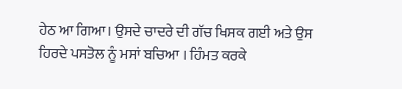ਹੇਠ ਆ ਗਿਆ। ਉਸਦੇ ਚਾਦਰੇ ਦੀ ਗੱਚ ਖਿਸਕ ਗਈ ਅਤੇ ਉਸ ਹਿਰਦੇ ਪਸਤੋਲ ਨੂੰ ਮਸਾਂ ਬਚਿਆ । ਹਿੰਮਤ ਕਰਕੇ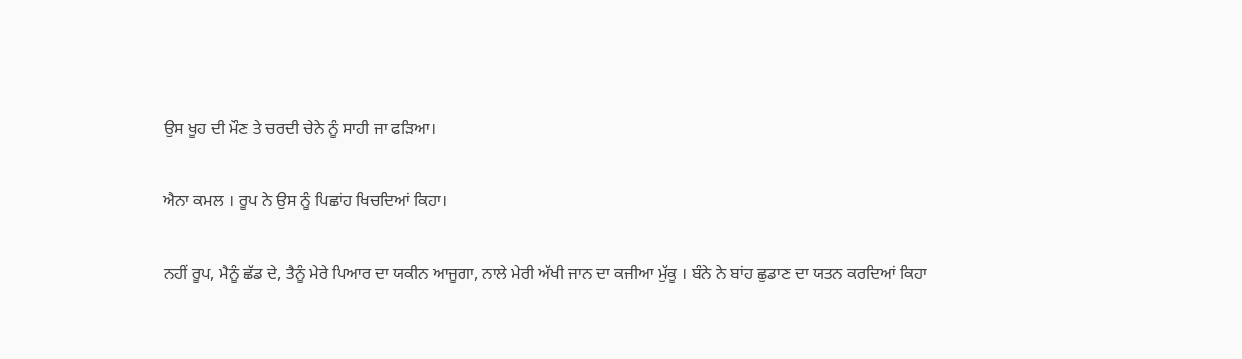ਉਸ ਖੂਹ ਦੀ ਮੌਣ ਤੇ ਚਰਦੀ ਚੇਨੇ ਨੂੰ ਸਾਹੀ ਜਾ ਫੜਿਆ।

ਐਨਾ ਕਮਲ । ਰੂਪ ਨੇ ਉਸ ਨੂੰ ਪਿਛਾਂਹ ਖਿਚਦਿਆਂ ਕਿਹਾ।

ਨਹੀਂ ਰੂਪ, ਮੈਨੂੰ ਛੱਡ ਦੇ, ਤੈਨੂੰ ਮੇਰੇ ਪਿਆਰ ਦਾ ਯਕੀਨ ਆਜੂਗਾ, ਨਾਲੇ ਮੇਰੀ ਅੱਖੀ ਜਾਨ ਦਾ ਕਜੀਆ ਮੁੱਕੂ । ਬੰਨੇ ਨੇ ਬਾਂਹ ਛੁਡਾਣ ਦਾ ਯਤਨ ਕਰਦਿਆਂ ਕਿਹਾ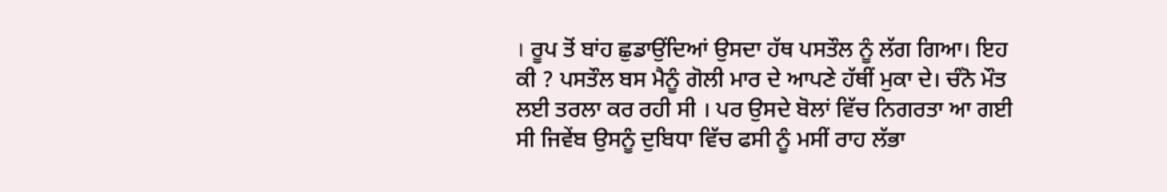। ਰੂਪ ਤੋਂ ਬਾਂਹ ਛੁਡਾਉਂਦਿਆਂ ਉਸਦਾ ਹੱਥ ਪਸਤੌਲ ਨੂੰ ਲੱਗ ਗਿਆ। ਇਹ ਕੀ ? ਪਸਤੌਲ ਬਸ ਮੈਨੂੰ ਗੋਲੀ ਮਾਰ ਦੇ ਆਪਣੇ ਹੱਥੀਂ ਮੁਕਾ ਦੇ। ਚੰਨੋ ਮੌਤ ਲਈ ਤਰਲਾ ਕਰ ਰਹੀ ਸੀ । ਪਰ ਉਸਦੇ ਬੋਲਾਂ ਵਿੱਚ ਨਿਗਰਤਾ ਆ ਗਈ ਸੀ ਜਿਵੇਂਬ ਉਸਨੂੰ ਦੁਬਿਧਾ ਵਿੱਚ ਫਸੀ ਨੂੰ ਮਸੀਂ ਰਾਹ ਲੱਭਾ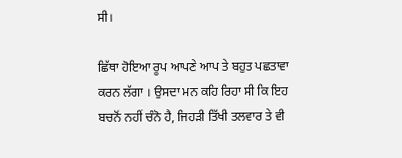ਸੀ।

ਛਿੱਥਾ ਹੋਇਆ ਰੂਪ ਆਪਣੇ ਆਪ ਤੇ ਬਹੁਤ ਪਛਤਾਵਾ ਕਰਨ ਲੱਗਾ । ਉਸਦਾ ਮਨ ਕਹਿ ਰਿਹਾ ਸੀ ਕਿ ਇਹ ਬਚਨੋਂ ਨਹੀਂ ਚੰਨੋ ਹੈ, ਜਿਹੜੀ ਤਿੱਖੀ ਤਲਵਾਰ ਤੇ ਵੀ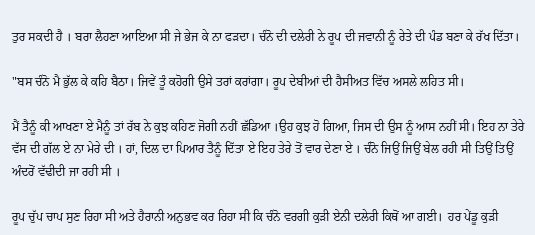ਤੁਰ ਸਕਦੀ ਹੈ । ਬਰਾ ਲੈਹਣਾ ਆਇਆ ਸੀ ਜੇ ਭੇਜ ਕੇ ਨਾ ਫੜਦਾ। ਚੰਨੋ ਦੀ ਦਲੇਰੀ ਨੇ ਰੂਪ ਦੀ ਜਵਾਨੀ ਨੂੰ ਰੇਤੇ ਦੀ ਪੰਡ ਬਣਾ ਕੇ ਰੱਖ ਦਿੱਤਾ।

"ਬਸ ਚੰਨੋ ਮੈ ਭੁੱਲ ਕੇ ਕਹਿ ਬੈਠਾ। ਜਿਵੇਂ ਤੂੰ ਕਹੋਗੀ ਉਸੇ ਤਰਾਂ ਕਰਾਂਗਾ। ਰੂਪ ਦੇਬੀਆਂ ਦੀ ਹੈਸੀਅਤ ਵਿੱਚ ਅਸਲੇ ਲਹਿਤ ਸੀ।

ਮੈਂ ਤੈਨੂੰ ਕੀ ਆਖਣਾ ਏ ਮੈਨੂੰ ਤਾਂ ਰੱਬ ਨੇ ਕੁਝ ਕਹਿਣ ਜੋਗੀ ਨਹੀਂ ਛੱਡਿਆ ।ਉਹ ਕੁਝ ਹੋ ਗਿਆ, ਜਿਸ ਦੀ ਉਸ ਨੂੰ ਆਸ ਨਹੀਂ ਸੀ। ਇਹ ਨਾ ਤੇਰੇ ਵੱਸ ਦੀ ਗੱਲ ਏ ਨਾ ਮੇਰੇ ਦੀ । ਹਾਂ, ਦਿਲ ਦਾ ਪਿਆਰ ਤੈਨੂੰ ਦਿੱਤਾ ਏ ਇਹ ਤੇਰੇ ਤੋਂ ਵਾਰ ਦੇਣਾ ਏ । ਚੰਨੋ ਜਿਉਂ ਜਿਉਂ ਬੇਲ ਰਹੀ ਸੀ ਤਿਉਂ ਤਿਉਂ ਅੰਦਰੋਂ ਵੱਢੀਦੀ ਜਾ ਰਹੀ ਸੀ ।

ਰੂਪ ਚੁੱਪ ਚਾਪ ਸੁਣ ਰਿਹਾ ਸੀ ਅਤੇ ਹੈਰਾਨੀ ਅਨੁਭਵ ਕਰ ਰਿਹਾ ਸੀ ਕਿ ਚੰਨੋ ਵਰਗੀ ਕੁੜੀ ਏਨੀ ਦਲੇਰੀ ਕਿਥੋਂ ਆ ਗਈ।  ਹਰ ਪੇਂਡੂ ਕੁੜੀ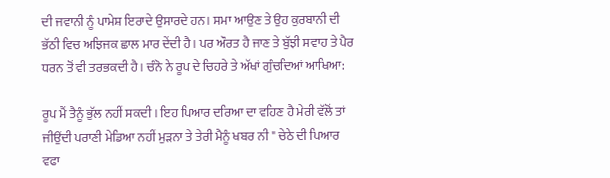ਦੀ ਜਵਾਨੀ ਨੂੰ ਪਾਮੇਸ਼ ਇਰਾਦੇ ਉਸਾਰਦੇ ਹਨ। ਸਮਾ ਆਉਣ ਤੇ ਉਹ ਕੁਰਬਾਨੀ ਦੀ ਭੱਠੀ ਵਿਚ ਅਝਿਜਕ ਛਾਲ ਮਾਰ ਦੇਂਦੀ ਹੈ । ਪਰ ਔਰਤ ਹੈ ਜਾਣ ਤੇ ਬੁੱਝੀ ਸਵਾਹ ਤੇ ਪੈਰ ਧਰਨ ਤੋਂ ਵੀ ਤਰਭਕਦੀ ਹੈ। ਚੰਨੋ ਨੇ ਰੂਪ ਦੇ ਚਿਹਰੇ ਤੇ ਅੱਖਾਂ ਗੁੰਚਦਿਆਂ ਆਖਿਆ:

ਰੂਪ ਮੈਂ ਤੈਨੂੰ ਭੁੱਲ ਨਹੀਂ ਸਕਦੀ । ਇਹ ਪਿਆਰ ਦਰਿਆ ਦਾ ਵਹਿਣ ਹੈ ਮੇਰੀ ਵੱਲੋਂ ਤਾਂ ਜੀਉਂਦੀ ਪਰਾਣੀ ਮੇਡਿਆ ਨਹੀਂ ਮੁੜਨਾ ਤੇ ਤੇਰੀ ਮੈਨੂੰ ਖਬਰ ਨੀ " ਚੇਠੇ ਦੀ ਪਿਆਰ ਵਫਾ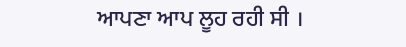ਆਪਣਾ ਆਪ ਲੂਹ ਰਹੀ ਸੀ ।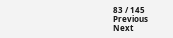83 / 145
Previous
Next